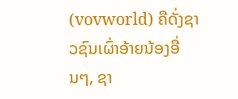(vovworld) ຄືດັ່ງຊາວຊົນເຜົ່າອ້າຍນ້ອງອື່ນໆ, ຊາ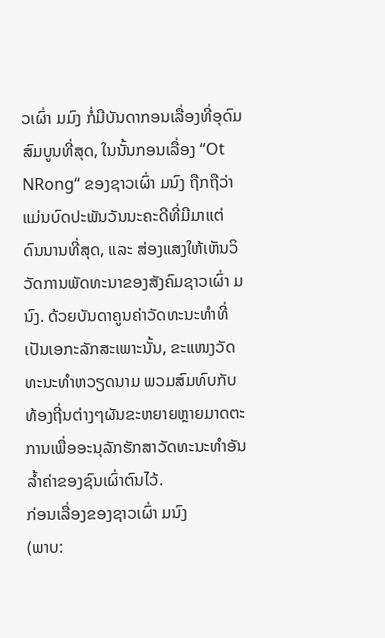ວເຜົ່າ ມມົງ ກໍ່ມີບັນດາກອນເລື່ອງທີ່ອຸດົມສົມບູນທີ່ສຸດ, ໃນນັ້ນກອນເລື່ອງ “Ot NRong“ ຂອງຊາວເຜົ່າ ມນົງ ຖືກຖືວ່າແມ່ນບົດປະພັນວັນນະຄະດີທີ່ມີມາແຕ່ດົນນານທີ່ສຸດ, ແລະ ສ່ອງແສງໃຫ້ເຫັນວິວັດການພັດທະນາຂອງສັງຄົມຊາວເຜົ່າ ມນົງ. ດ້ວຍບັນດາຄູນຄ່າວັດທະນະທຳທີ່ເປັນເອກະລັກສະເພາະນັ້ນ, ຂະແໜງວັດທະນະທຳຫວຽດນາມ ພວມສົມທົບກັບທ້ອງຖີ່ນຕ່າງໆຜັນຂະຫຍາຍຫຼາຍມາດຕະການເພື່ອອະນຸລັກຮັກສາວັດທະນະທຳອັນລ້ຳຄ່າຂອງຊົນເຜົ່າຕົນໄວ້.
ກ່ອນເລື່ອງຂອງຊາວເຜົ່າ ມນົງ
(ພາບ: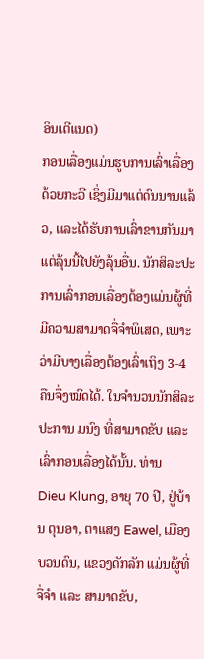ອິນເຕີແນດ)
ກອນເລື່ອງແມ່ນຮູບການເລົ່າເລື່ອງດ້ວຍກະວີ ເຊິ່ງມີມາແຕ່ດົນນານແລ້ວ, ແລະໄດ້ຮັບການເລົ່າຂານກັນມາແຕ່ລຸ້ນນີ້ໄປຍັງລຸ້ນອື່ນ. ນັກສິລະປະການເລົ່າກອນເລື່ອງຕ້ອງແມ່ນຜູ້ທີ່ມີຄວາມສາມາດຈື່ຈຳພິເສດ, ເພາະວ່າມີບາງເລື່ອງຕ້ອງເລົ່າເຖິງ 3-4 ຄືນຈຶ່ງໝົດໄດ້. ໃນຈຳນວນນັກສິລະປະການ ມນົງ ທີ່ສາມາດຂັບ ແລະ ເລົ່າກອນເລື່ອງໄດ້ນັ້ນ. ທ່ານ Dieu Klung, ອາຍຸ 70 ປີ, ຢູ່ບ້ານ ຕຸນອາ, ຕາແສງ Eawel, ເມືອງບວນດົນ, ແຂວງດັກລັກ ແມ່ນຜູ້ທີ່ຈື່ຈຳ ແລະ ສາມາດຂັບ,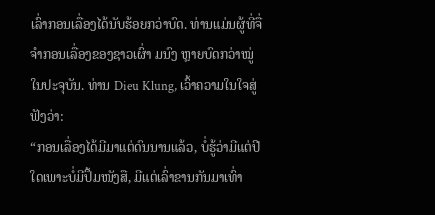ເລົ່າກອນເລື່ອງໄດ້ນັບຮ້ອຍກວ່າບົດ. ທ່ານແມ່ນຜູ້ທີ່ຈື່ຈຳກອນເລື່ອງຂອງຊາວເຜົ່າ ມນົງ ຫຼາຍບົດກວ່າໝູ່ໃນປະຈຸບັນ. ທ່ານ Dieu Klung, ເວົ້າຄວາມໃນໃຈສູ່ຟັງວ່າ:
“ກອນເລື່ອງໄດ້ມີມາແຕ່ດົນນານແລ້ວ, ບໍ່ຮູ້ວ່າມີແຕ່ປີໃດເພາະບໍ່ມີປຶ້ມໜັງສື, ມີແຕ່ເລົ່າຂານກັນມາເທົ່າ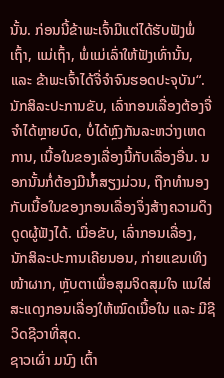ນັ້ນ. ກ່ອນນີ້ຂ້າພະເຈົ້າມີແຕ່ໄດ້ຮັບຟັງພໍ່ເຖົ້າ, ແມ່ເຖົ້າ, ພໍ່ແມ່ເລົ່າໃຫ້ຟັງເທົ່ານັ້ນ, ແລະ ຂ້າພະເຈົ້າໄດ້ຈື່ຈຳຈົນຮອດປະຈຸບັນ“.
ນັກສິລະປະການຂັບ, ເລົ່າກອນເລື່ອງຕ້ອງຈື່ຈຳໄດ້ຫຼາຍບົດ, ບໍ່ໄດ້ຫຼົງກັນລະຫວ່າງເຫດການ, ເນື້ອໃນຂອງເລື່ອງນີ້ກັບເລື່ອງອື່ນ. ນອກນັ້ນກໍ່ຕ້ອງມີນ້ຳສຽງມ່ວນ, ຖືກທຳນອງກັບເນື້ອໃນຂອງກອນເລື່ອງຈຶ່ງສ້າງຄວາມດຶງດູດຜູ້ຟັງໄດ້. ເມື່ອຂັບ, ເລົ່າກອນເລື່ອງ, ນັກສິລະປະການເຄີຍນອນ, ກ່າຍແຂນເທິງໜ້າຜາກ, ຫຼັບຕາເພື່ອສຸມຈິດສຸມໃຈ ແນໃສ່ສະແດງກອນເລື່ອງໃຫ້ໝົດເນື້ອໃນ ແລະ ມີຊີວິດຊີວາທີ່ສຸດ.
ຊາວເຜົ່າ ມນົງ ເຕົ້າ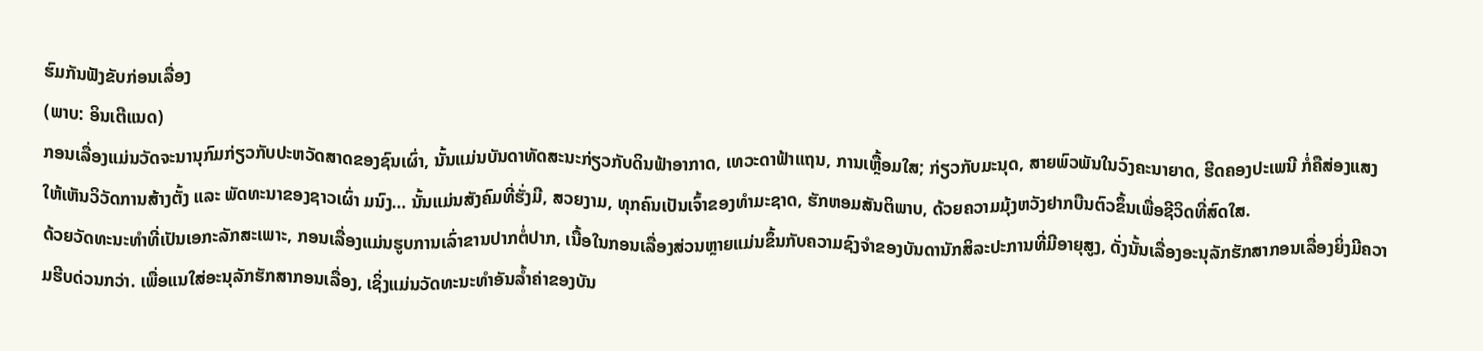ຮົມກັນຟັງຂັບກ່ອນເລື່ອງ
(ພາບ: ອິນເຕີແນດ)
ກອນເລື່ອງແມ່ນວັດຈະນານຸກົມກ່ຽວກັບປະຫວັດສາດຂອງຊົນເຜົ່າ, ນັ້ນແມ່ນບັນດາທັດສະນະກ່ຽວກັບດິນຟ້າອາກາດ, ເທວະດາຟ້າແຖນ, ການເຫຼື້ອມໃສ; ກ່ຽວກັບມະນຸດ, ສາຍພົວພັນໃນວົງຄະນາຍາດ, ຮີດຄອງປະເພນີ ກໍ່ຄືສ່ອງແສງໃຫ້ເຫັນວິວັດການສ້າງຕັ້ງ ແລະ ພັດທະນາຂອງຊາວເຜົ່າ ມນົງ… ນັ້ນແມ່ນສັງຄົມທີ່ຮັ່ງມີ, ສວຍງາມ, ທຸກຄົນເປັນເຈົ້າຂອງທຳມະຊາດ, ຮັກຫອມສັນຕິພາບ, ດ້ວຍຄວາມມຸ້ງຫວັງຢາກບືນຕົວຂຶ້ນເພື່ອຊີວິດທີ່ສົດໃສ.
ດ້ວຍວັດທະນະທຳທີ່ເປັນເອກະລັກສະເພາະ, ກອນເລື່ອງແມ່ນຮູບການເລົ່າຂານປາກຕໍ່ປາກ, ເນື້ອໃນກອນເລື່ອງສ່ວນຫຼາຍແມ່ນຂຶ້ນກັບຄວາມຊົງຈຳຂອງບັນດານັກສິລະປະການທີ່ມີອາຍຸສູງ, ດັ່ງນັ້ນເລື່ອງອະນຸລັກຮັກສາກອນເລື່ອງຍິ່ງມີຄວາມຮີບດ່ວນກວ່າ. ເພື່ອແນໃສ່ອະນຸລັກຮັກສາກອນເລື່ອງ, ເຊິ່ງແມ່ນວັດທະນະທຳອັນລ້ຳຄ່າຂອງບັນ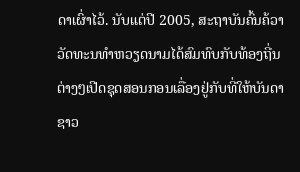ດາເຜົ່າໄວ້. ນັບແຕ່ປີ 2005, ສະຖາບັນຄົ້ນຄ້ວາວັດທະນທຳຫວຽດນາມໄດ້ສົມທົບກັບທ້ອງຖີ່ນຕ່າງໆເປີດຊຸດສອນກອນເລື່ອງຢູ່ກັບທີ່ໃຫ້ບັນດາຊາວ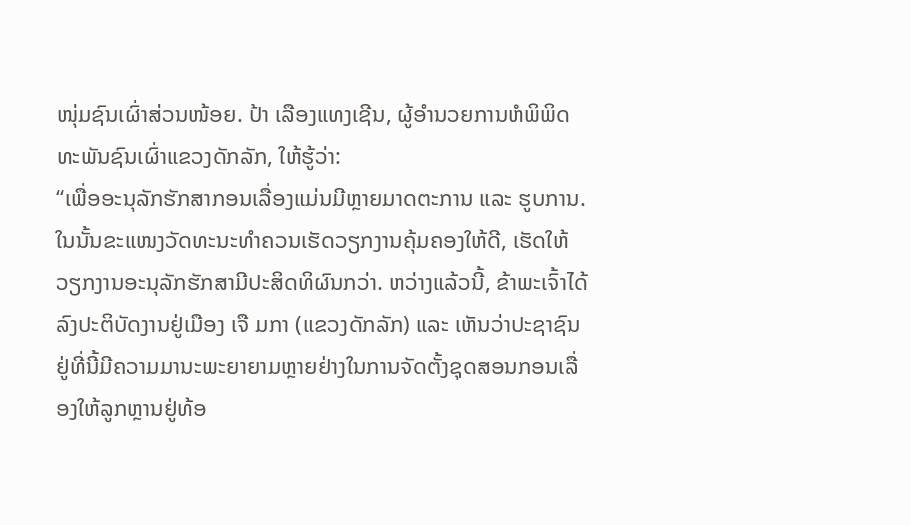ໜຸ່ມຊົນເຜົ່າສ່ວນໜ້ອຍ. ປ້າ ເລືອງແທງເຊີນ, ຜູ້ອຳນວຍການຫໍພິພິດທະພັນຊົນເຜົ່າແຂວງດັກລັກ, ໃຫ້ຮູ້ວ່າ:
“ເພື່ອອະນຸລັກຮັກສາກອນເລື່ອງແມ່ນມີຫຼາຍມາດຕະການ ແລະ ຮູບການ. ໃນນັ້ນຂະແໜງວັດທະນະທຳຄວນເຮັດວຽກງານຄຸ້ມຄອງໃຫ້ດີ, ເຮັດໃຫ້ວຽກງານອະນຸລັກຮັກສາມີປະສິດທິຜົນກວ່າ. ຫວ່າງແລ້ວນີ້, ຂ້າພະເຈົ້າໄດ້ລົງປະຕິບັດງານຢູ່ເມືອງ ເຈື ມກາ (ແຂວງດັກລັກ) ແລະ ເຫັນວ່າປະຊາຊົນຢູ່ທີ່ນີ້ມີຄວາມມານະພະຍາຍາມຫຼາຍຢ່າງໃນການຈັດຕັ້ງຊຸດສອນກອນເລື່ອງໃຫ້ລູກຫຼານຢູ່ທ້ອ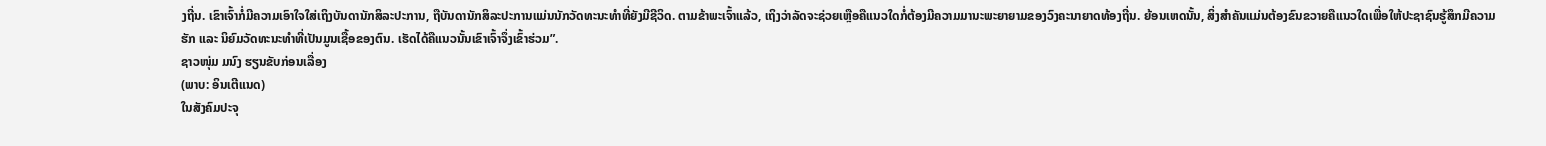ງຖີ່ນ. ເຂົາເຈົ້າກໍ່ມີຄວາມເອົາໃຈໃສ່ເຖິງບັນດານັກສິລະປະການ, ຖືບັນດານັກສິລະປະການແມ່ນນັກວັດທະນະທຳທີ່ຍັງມີຊີວິດ. ຕາມຂ້າພະເຈົ້າແລ້ວ, ເຖິງວ່າລັດຈະຊ່ວຍເຫຼືອຄືແນວໃດກໍ່ຕ້ອງມີຄວາມມານະພະຍາຍາມຂອງວົງຄະນາຍາດທ້ອງຖີ່ນ. ຍ້ອນເຫດນັ້ນ, ສິ່ງສຳຄັນແມ່ນຕ້ອງຂົນຂວາຍຄືແນວໃດເພື່ອໃຫ້ປະຊາຊົນຮູ້ສຶກມີຄວາມຮັກ ແລະ ນິຍົມວັດທະນະທຳທີ່ເປັນມູນເຊື້ອຂອງຕົນ. ເຮັດໄດ້ຄືແນວນັ້ນເຂົາເຈົ້າຈຶ່ງເຂົ້າຮ່ວມ”.
ຊາວໜຸ່ມ ມນົງ ຮຽນຂັບກ່ອນເລື່ອງ
(ພາບ: ອິນເຕີແນດ)
ໃນສັງຄົມປະຈຸ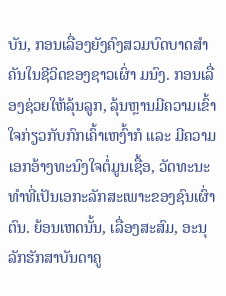ບັນ, ກອນເລື່ອງຍັງຄົງສວມບົດບາດສຳຄັນໃນຊີວິດຂອງຊາວເຜົ່າ ມນົງ. ກອນເລື່ອງຊ່ວຍໃຫ້ລຸ້ນລູກ, ລຸ້ນຫຼານມີຄວາມເຂົ້າໃຈກ່ຽວກັບກົກເຄົ້າເຫງົ້າກໍ ແລະ ມີຄວາມເອກອ້າງທະນົງໃຈຕໍ່ມູນເຊື້ອ, ວັດທະນະທຳທີ່ເປັນເອກະລັກສະເພາະຂອງຊົນເຜົ່າຕົນ. ຍ້ອນເຫດນັ້ນ, ເລື່ອງສະສົມ, ອະນຸລັກຮັກສາບັນດາຄູ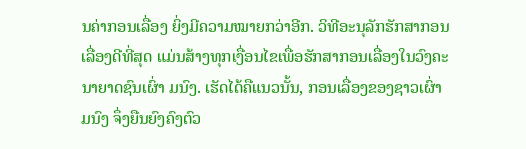ນຄ່າກອນເລື່ອງ ຍິ່ງມີຄວາມໝາຍກວ່າອີກ. ວິທີອະນຸລັກຮັກສາກອນເລື່ອງດີທີ່ສຸດ ແມ່ນສ້າງທຸກເງື່ອນໄຂເພື່ອຮັກສາກອນເລື່ອງໃນວົງຄະນາຍາດຊົນເຜົ່າ ມນົງ. ເຮັດໄດ້ຄືແນວນັ້ນ, ກອນເລື່ອງຂອງຊາວເຜົ່າ ມນົງ ຈຶ່ງຍືນຍົງຄົງຕົວ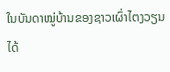ໃນບັນດາໝູ່ບ້ານຂອງຊາວເຜົ່າໄຕງວຽນໄດ້